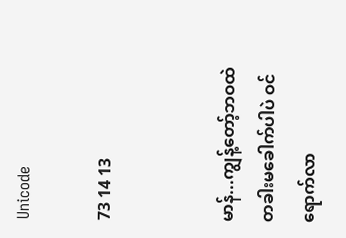Unicode

73 14 13


မာန်...ကျွန့်တော့်ဘဝထဲ တခါးမခေါက်ပါပဲ ဝင်ရောက်လာ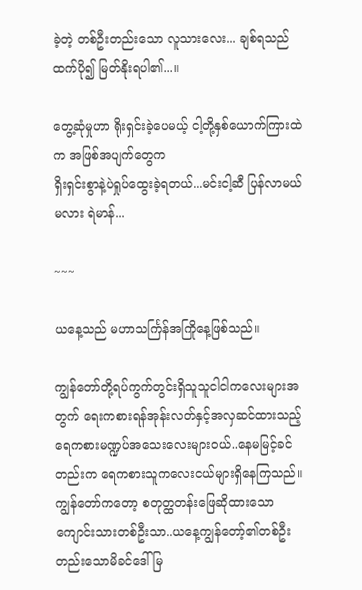ခဲ့တဲ့ တစ်ဦးတည်းသော လူသားလေး... ချစ်ရသည်ထက်ပို၍ မြတ်နိုးရပါ၏...။

တွေ့ဆုံမှုဟာ ရိုးရှင်းခဲ့ပေမယ့် ငါ့တို့နှစ်ယောက်ကြားထဲက အဖြစ်အပျက်တွေက
ရှိးရှင်းစွာနဲ့ပဲရှုပ်ထွေးခဲ့ရတယ်...မင်းငါ့ဆီ ပြန်လာမယ်မလား ရဲမာန်...

~~~

ယနေ့သည် မဟာသင်္ကြန်အကြိုနေ့ဖြစ်သည်။

ကျွန်တော်တို့ရပ်ကွက်တွင်းရှိသူသူငါငါကလေးများအတွက် ရေးကစားရန်အုန်းလတ်နှင့်အလှဆင်ထားသည့် ရေကစားမဏ္ဍပ်အသေးလေးများဝယ်..နေမမြင့်ခင်တည်းက ရေကစားသူကလေးငယ်များရှိနေကြသည်။ကျွန်တော်ကတော့ စတုတ္ထတန်းဖြေဆိုထားသောကျောင်းသားတစ်ဦးသာ..ယနေ့ကျွန်တော့်၏တစ်ဦးတည်းသောမိခင်ဒေါ်မြ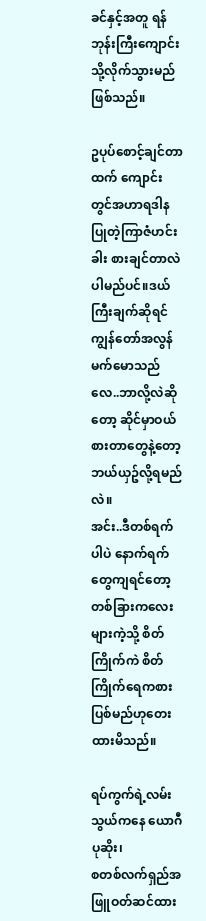ခင်နှင့်အတူ ရန်ဘုန်းကြီးကျောင်းသို့လိုက်သွားမည်ဖြစ်သည်။

ဥပုပ်စောင့်ချင်တာထက် ကျောင်းတွင်အဟာရဒါနပြုတဲ့ကြာဇံဟင်းခါး စားချင်တာလဲပါမည်ပင်။ဒယ်ကြီးချက်ဆိုရင် ကျွန်တော်အလွန်မက်မောသည်လေ..ဘာလို့လဲဆိုတော့ ဆိုင်မှာဝယ်စားတာတွေနဲ့တော့ ဘယ်ယှဥ်လို့ရမည်လဲ။
အင်း..ဒီတစ်ရက်ပါပဲ နောက်ရက်တွေကျရင်တော့ တစ်ခြားကလေးများကဲ့သို့ စိတ်ကြိုက်ကဲ စိတ်ကြိုက်ရေကစားပြစ်မည်ဟုတေးထားမိသည်။

ရပ်ကွက်ရဲ့လမ်းသွယ်ကနေ ယောဂီပုဆိုး၊
စတစ်လက်ရှည်အဖြူဝတ်ဆင်ထား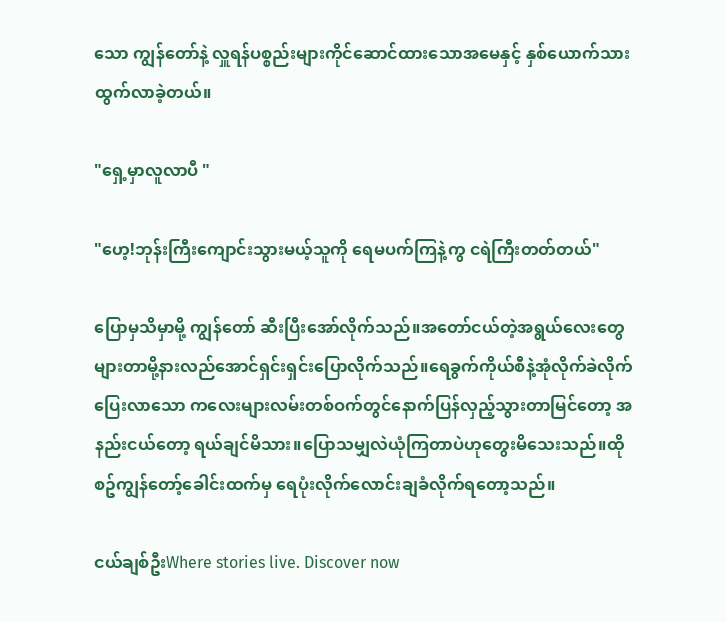သော ကျွန်တော်နဲ့ လှူရန်ပစ္စည်းများကိုင်ဆောင်ထားသောအမေနှင့် နှစ်ယောက်သား ထွက်လာခဲ့တယ်။

"ရှေ့မှာလူလာပီ "

"ဟေ့!ဘုန်းကြီးကျောင်းသွားမယ့်သူကို ရေမပက်ကြနဲ့ကွ ငရဲကြီးတတ်တယ်"

ပြောမှသိမှာမို့ ကျွန်တော် ဆီးပြီးအော်လိုက်သည်။အတော်ငယ်တဲ့အရွယ်လေးတွေများတာမို့နားလည်အောင်ရှင်းရှင်းပြောလိုက်သည်။ရေခွက်ကိုယ်စီနဲ့အုံလိုက်ခဲလိုက်ပြေးလာသော ကလေးများလမ်းတစ်ဝက်တွင်နောက်ပြန်လှည့်သွားတာမြင်တော့ အနည်းငယ်တော့ ရယ်ချင်မိသား။ပြောသမျှလဲယုံကြတာပဲဟုတွေးမိသေးသည်။ထိုစဥ်ကျွန်တော့်ခေါင်းထက်မှ ရေပုံးလိုက်လောင်းချခံလိုက်ရတော့သည်။

ငယ်ချစ်ဦးWhere stories live. Discover now